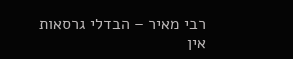רבי מאיר – הבדלי גרסאות
אין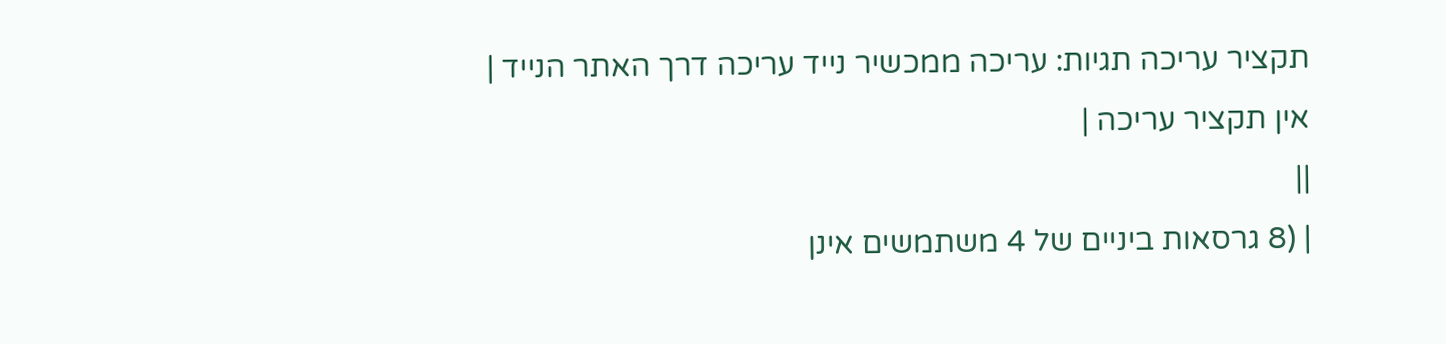תקציר עריכה תגיות: עריכה ממכשיר נייד עריכה דרך האתר הנייד |
אין תקציר עריכה |
||
| (8 גרסאות ביניים של 4 משתמשים אינן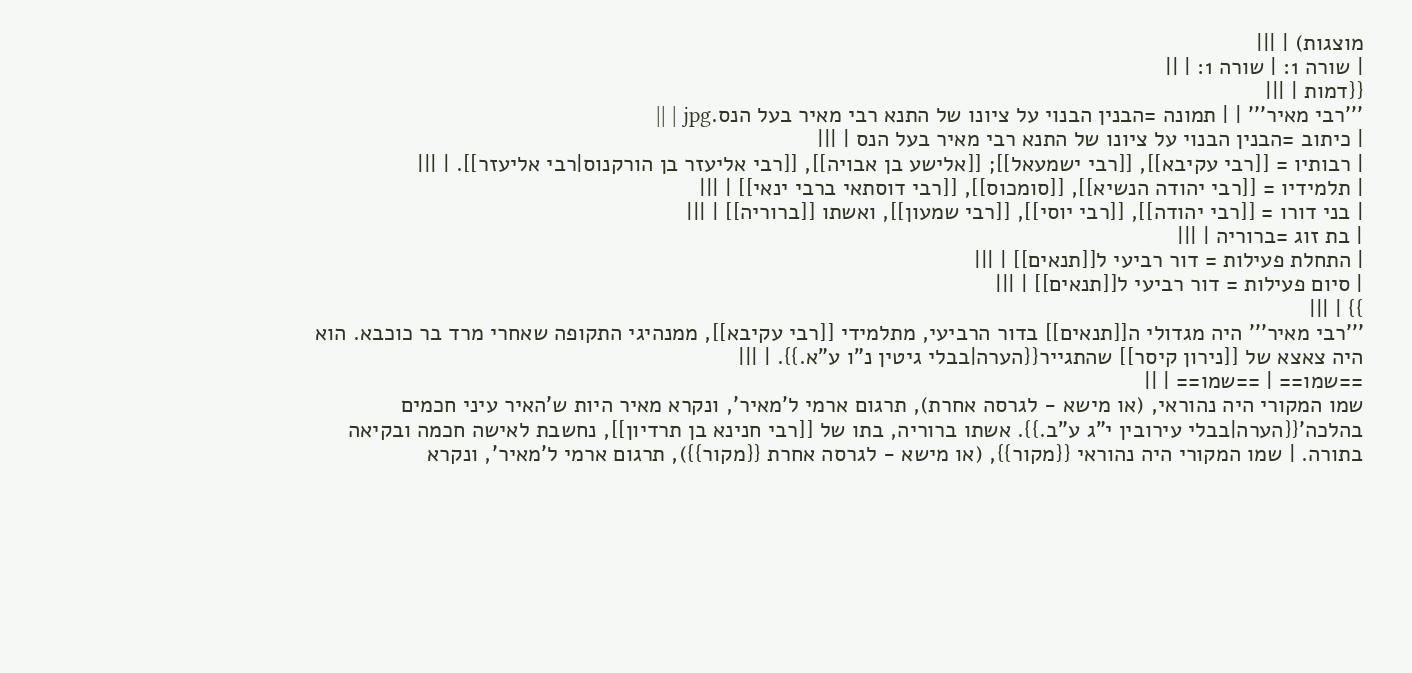מוצגות) | |||
| שורה 1: | שורה 1: | ||
{{דמות | |||
'''רבי מאיר''' | | תמונה =הבנין הבנוי על ציונו של התנא רבי מאיר בעל הנס.jpg | ||
| כיתוב =הבנין הבנוי על ציונו של התנא רבי מאיר בעל הנס | |||
| רבותיו = [[רבי עקיבא]], [[רבי ישמעאל]]; [[אלישע בן אבויה]], [[רבי אליעזר בן הורקנוס|רבי אליעזר]]. | |||
| תלמידיו = [[רבי יהודה הנשיא]], [[סומכוס]], [[רבי דוסתאי ברבי ינאי]] | |||
| בני דורו = [[רבי יהודה]], [[רבי יוסי]], [[רבי שמעון]], ואשתו [[ברוריה]] | |||
| בת זוג =ברוריה | |||
| התחלת פעילות = דור רביעי ל[[תנאים]] | |||
| סיום פעילות = דור רביעי ל[[תנאים]] | |||
}} | |||
'''רבי מאיר''' היה מגדולי ה[[תנאים]] בדור הרביעי, מתלמידי [[רבי עקיבא]], ממנהיגי התקופה שאחרי מרד בר כוכבא. הוא היה צאצא של [[נירון קיסר]] שהתגייר{{הערה|בבלי גיטין נ"ו ע"א.}}. | |||
==שמו== | ==שמו== | ||
שמו המקורי היה נהוראי, (או מישא - לגרסה אחרת), תרגום ארמי ל'מאיר', ונקרא מאיר היות ש'האיר עיני חכמים בהלכה'{{הערה|בבלי עירובין י"ג ע"ב.}}. אשתו ברוריה, בתו של [[רבי חנינא בן תרדיון]], נחשבת לאישה חכמה ובקיאה בתורה. | שמו המקורי היה נהוראי {{מקור}}, (או מישא - לגרסה אחרת {{מקור}}), תרגום ארמי ל'מאיר', ונקרא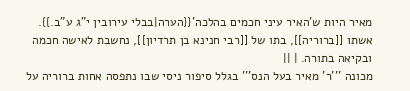מאיר היות ש'האיר עיני חכמים בהלכה'{{הערה|בבלי עירובין י"ג ע"ב.}}. אשתו [[ברוריה]], בתו של [[רבי חנינא בן תרדיון]], נחשבת לאישה חכמה ובקיאה בתורה. | ||
מכונה '''ר' מאיר בעל הנס''' בגלל סיפור ניסי שבו נתפסה אחות ברוריה על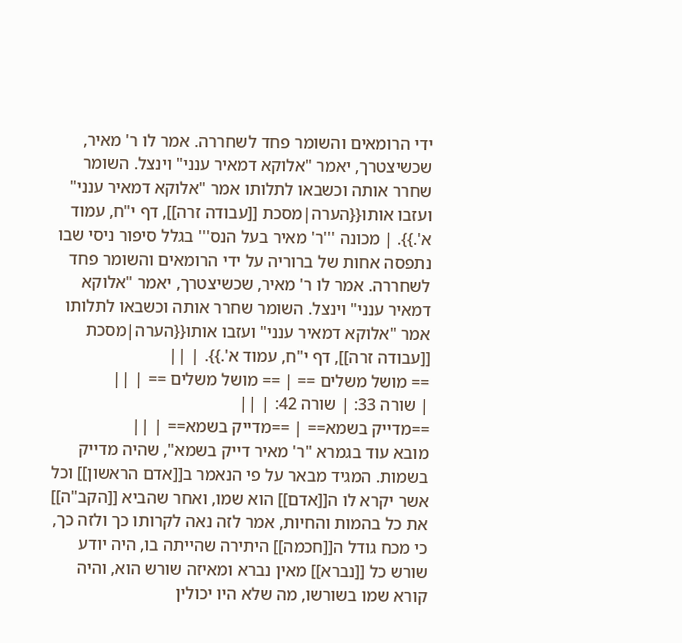ידי הרומאים והשומר פחד לשחררה. אמר לו ר' מאיר, שכשיצטרך, יאמר "אלוקא דמאיר ענני" וינצל. השומר שחרר אותה וכשבאו לתלותו אמר "אלוקא דמאיר ענני" ועזבו אותו{{הערה|מסכת [[עבודה זרה]], דף י"ח, עמוד א'.}}. | מכונה '''ר' מאיר בעל הנס''' בגלל סיפור ניסי שבו נתפסה אחות של ברוריה על ידי הרומאים והשומר פחד לשחררה. אמר לו ר' מאיר, שכשיצטרך, יאמר "אלוקא דמאיר ענני" וינצל. השומר שחרר אותה וכשבאו לתלותו אמר "אלוקא דמאיר ענני" ועזבו אותו{{הערה|מסכת [[עבודה זרה]], דף י"ח, עמוד א'.}}. | ||
== מושל משלים == | == מושל משלים == | ||
| שורה 33: | שורה 42: | ||
==מדייק בשמא== | ==מדייק בשמא== | ||
מובא עוד בגמרא "ר' מאיר דייק בשמא", שהיה מדייק בשמות. המגיד מבאר על פי הנאמר ב[[אדם הראשון]] וכל אשר יקרא לו ה[[אדם]] הוא שמו, ואחר שהביא [[הקב"ה]] את כל בהמות והחיות, אמר לזה נאה לקרותו כך ולזה כך, כי מכח גודל ה[[חכמה]] היתירה שהייתה בו, היה יודע שורש כל [[נברא]] מאין נברא ומאיזה שורש הוא, והיה קורא שמו בשורשו, מה שלא היו יכולין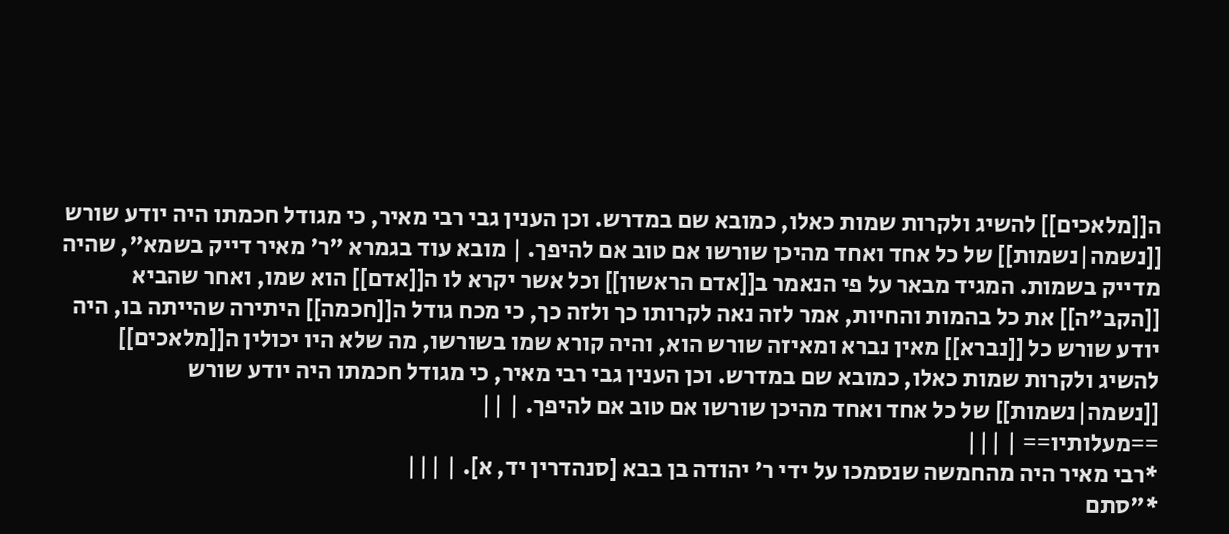ה[[מלאכים]] להשיג ולקרות שמות כאלו, כמובא שם במדרש. וכן הענין גבי רבי מאיר, כי מגודל חכמתו היה יודע שורש [[נשמה|נשמות]] של כל אחד ואחד מהיכן שורשו אם טוב אם להיפך. | מובא עוד בגמרא "ר' מאיר דייק בשמא", שהיה מדייק בשמות. המגיד מבאר על פי הנאמר ב[[אדם הראשון]] וכל אשר יקרא לו ה[[אדם]] הוא שמו, ואחר שהביא [[הקב"ה]] את כל בהמות והחיות, אמר לזה נאה לקרותו כך ולזה כך, כי מכח גודל ה[[חכמה]] היתירה שהייתה בו, היה יודע שורש כל [[נברא]] מאין נברא ומאיזה שורש הוא, והיה קורא שמו בשורשו, מה שלא היו יכולין ה[[מלאכים]] להשיג ולקרות שמות כאלו, כמובא שם במדרש. וכן הענין גבי רבי מאיר, כי מגודל חכמתו היה יודע שורש [[נשמה|נשמות]] של כל אחד ואחד מהיכן שורשו אם טוב אם להיפך. | ||
==מעלותיו== | |||
*רבי מאיר היה מהחמשה שנסמכו על ידי ר' יהודה בן בבא [סנהדרין יד, א]. | |||
*"סתם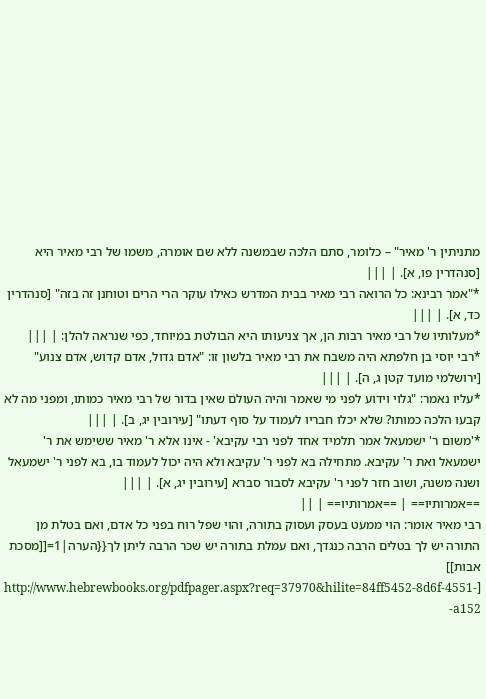מתניתין ר' מאיר" – כלומר, סתם הלכה שבמשנה ללא שם אומרה, משמו של רבי מאיר היא [סנהדרין פו, א]. | |||
*"אמר רבינא: כל הרואה רבי מאיר בבית המדרש כאילו עוקר הרי הרים וטוחנן זה בזה" [סנהדרין כד, א]. | |||
*מעלותיו של רבי מאיר רבות הן, אך צניעותו היא הבולטת במיוחד, כפי שנראה להלן: | |||
*רבי יוסי בן חלפתא היה משבח את רבי מאיר בלשון זו: "אדם גדול, אדם קדוש, אדם צנוע" [ירושלמי מועד קטן ג, ה]. | |||
*עליו נאמר: "גלוי וידוע לפני מי שאמר והיה העולם שאין בדור של רבי מאיר כמותו, ומפני מה לא קבעו הלכה כמותו? שלא יכלו חבריו לעמוד על סוף דעתו" [עירובין יג, ב]. | |||
*'משום ר' ישמעאל אמר תלמיד אחד לפני רבי עקיבא' - אינו אלא ר' מאיר ששימש את ר' ישמעאל ואת ר' עקיבא. מתחילה בא לפני ר' עקיבא ולא היה יכול לעמוד בו, בא לפני ר' ישמעאל ושנה משנה, ושוב חזר לפני ר' עקיבא לסבור סברא [עירובין יג, א]. | |||
==אמרותיו== | ==אמרותיו== | ||
רבי מאיר אומר: הוי ממעט בעסק ועסוק בתורה, והוי שפל רוח בפני כל אדם, ואם בטלת מן התורה יש לך בטלים הרבה כנגדך, ואם עמלת בתורה יש שכר הרבה ליתן לך{{הערה|1=[[מסכת אבות]] [http://www.hebrewbooks.org/pdfpager.aspx?req=37970&hilite=84ff5452-8d6f-4551-a152-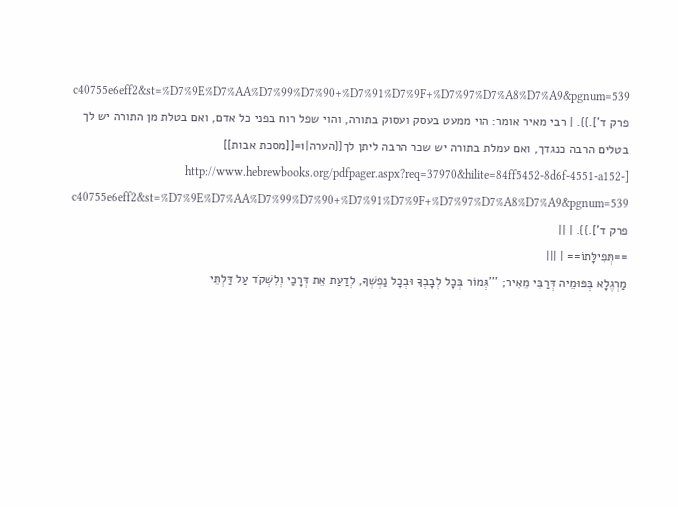c40755e6eff2&st=%D7%9E%D7%AA%D7%99%D7%90+%D7%91%D7%9F+%D7%97%D7%A8%D7%A9&pgnum=539 פרק ד'].}}. | רבי מאיר אומר: הוי ממעט בעסק ועסוק בתורה, והוי שפל רוח בפני כל אדם, ואם בטלת מן התורה יש לך בטלים הרבה כנגדך, ואם עמלת בתורה יש שכר הרבה ליתן לך{{הערה|1=[[מסכת אבות]] [http://www.hebrewbooks.org/pdfpager.aspx?req=37970&hilite=84ff5452-8d6f-4551-a152-c40755e6eff2&st=%D7%9E%D7%AA%D7%99%D7%90+%D7%91%D7%9F+%D7%97%D7%A8%D7%A9&pgnum=539 פרק ד'].}}. | ||
==תְּפִילָּתוֹ== | |||
מַרְגֶלָא בְּפּוּמֵיה דְּרַבִּי מֵאִיר; '''גְּמוֹר בְּכָל לְבָבְךָ וּבְכָל נַפְשְׁךָ, לְדַעַת אֵת דְּרָכַי וְלִשְׁקֹד עַל דַּלְתֵּי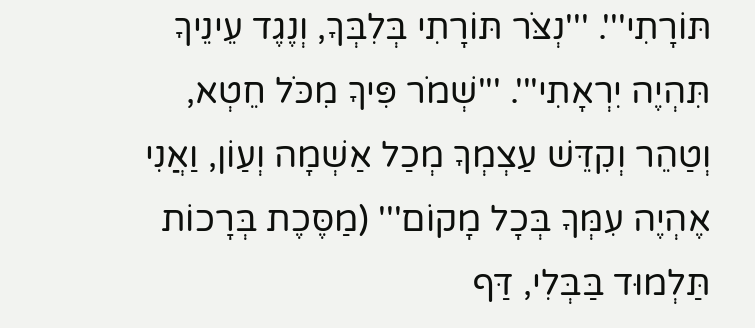תּוֹרָתִי'''. '''נְצֹּר תּוֹרָתִי בְּלִבְּךָ, וְנֶגֶד עֵינֵיךָ תִּהְיֶה יִרְאָתִי'''. '''שְׁמֹר פִּיךָ מִכֹּל חֵטְא, וְטַהֵר וְקִדֵּשׁ עַצְמְךָ מְכַל אַשְׁמָה וְעַוֹן, וַאֲנִי אֶהְיֶה עִמְּךָ בְּכָל מָקוֹם''' (מַסֶּכֶת בְּרָכוֹת תַּלְמוּד בַּבְּלִי, דַּף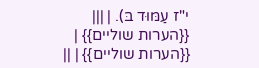י"ז עַמּוּד בּ). | |||
{{הערות שוליים}} | {{הערות שוליים}} | ||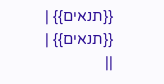{{תנאים}} | {{תנאים}} | ||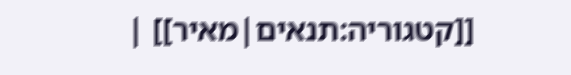[[קטגוריה:תנאים|מאיר]] |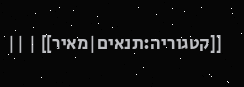[[קטגוריה:תנאים|מאיר]] | ||